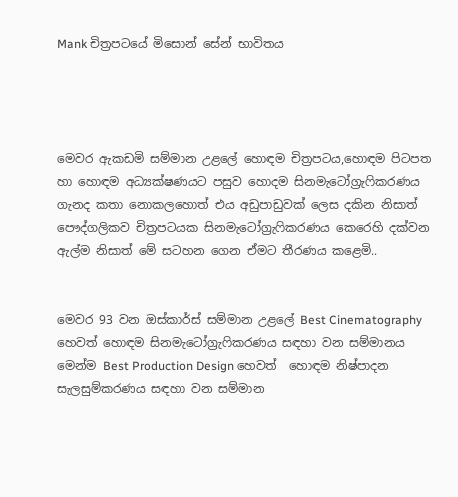Mank චිත්‍රපටයේ මිසොන් සේන් භාවිතය




මෙවර ඇකඩමි සම්මාන උළලේ හොඳම චිත්‍රපටය,හොඳම පිටපත හා හොඳම අධ්‍යක්ෂණයට පසුව හොදම සිනමැටෝග්‍රැෆිකරණය ගැනද කතා නොකලහොත් එය අඩුපාඩුවක් ලෙස දකින නිසාත් පෞද්ගලිකව චිත්‍රපටයක සිනමැටෝග්‍රැෆිකරණය කෙරෙහි දක්වන ඇල්ම නිසාත් මේ සටහන ගෙන ඒමට තීරණය කළෙමි..


මෙවර 93 වන ඔස්කාර්ස් සම්මාන උළලේ Best Cinematography හෙවත් හොඳම සිනමැටෝග්‍රැෆිකරණය සඳහා වන සම්මානය මෙන්ම Best Production Design හෙවත්  හොඳම නිෂ්පාදන සැලසුම්කරණය සඳහා වන සම්මාන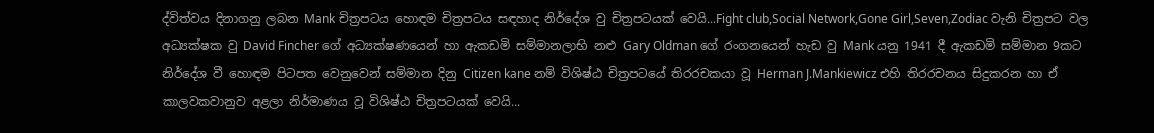ද්විත්වය දිනාගනු ලබන Mank චිත්‍රපටය හොඳම චිත්‍රපටය සඳහාද නිර්දේශ වු චිත්‍රපටයක් වෙයි...Fight club,Social Network,Gone Girl,Seven,Zodiac වැනි චිත්‍රපට වල අධ්‍යක්ෂක වු David Fincher ගේ අධ්‍යක්ෂණයෙන් හා ඇකඩමි සම්මානලාභි නළු Gary Oldman ගේ රංගනයෙන් හැඩ වු Mank යනු 1941 දී ඇකඩමි සම්මාන 9කට නිර්දේශ වී හොඳම පිටපත වෙනුවෙන් සම්මාන දිනු Citizen kane නම් විශිෂ්ඨ චිත්‍රපටයේ තිරරචකයා වූ Herman J.Mankiewicz එහි තිරරචනය සිදුකරන හා ඒ කාලවකවානුව අළලා නිර්මාණය වූ විශිෂ්ඨ චිත්‍රපටයක් වෙයි...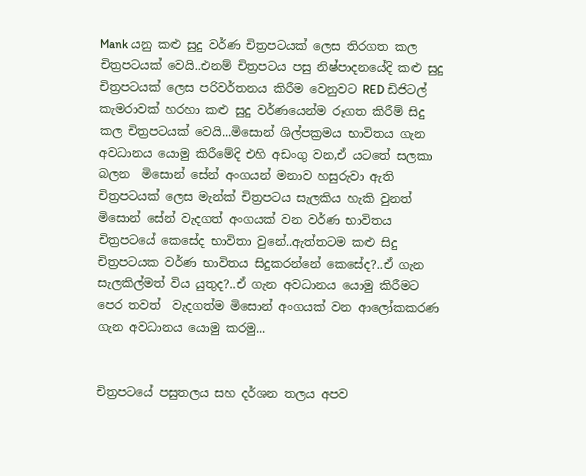Mank යනු කළු සුදු වර්ණ චිත්‍රපටයක් ලෙස තිරගත කල චිත්‍රපටයක් වෙයි..එනම් චිත්‍රපටය පසු නිෂ්පාදනයේදි කළු සුදු චිත්‍රපටයක් ලෙස පරිවර්තනය කිරීම වෙනුවට RED ඩිජිටල් කැමරාවක් හරහා කළු සුදු වර්ණයෙන්ම රූගත කිරීම් සිදු කල චිත්‍රපටයක් වෙයි...මිසොන් ශිල්පක්‍රමය භාවිතය ගැන අවධානය යොමු කිරීමේදි එහි අඩංගු වන,ඒ යටතේ සලකා බලන  මිසොන් සේන් අංගයන් මනාව හසුරුවා ඇති චිත්‍රපටයක් ලෙස මැන්ක් චිත්‍රපටය සැලකිය හැකි වුනත් මිසොන් සේන් වැදගත් අංගයක් වන වර්ණ භාවිතය චිත්‍රපටයේ කෙසේද භාවිතා වුනේ..ඇත්තටම කළු සිදු චිත්‍රපටයක වර්ණ භාවිතය සිදුකරන්නේ කෙසේද?..ඒ ගැන සැලකිල්මත් විය යුතුද?..ඒ ගැන අවධානය යොමු කිරීමට පෙර තවත්  වැදගත්ම මිසොන් අංගයක් වන ආලෝකකරණ ගැන අවධානය යොමු කරමු...


චිත්‍රපටයේ පසුතලය සහ දර්ශන තලය අපව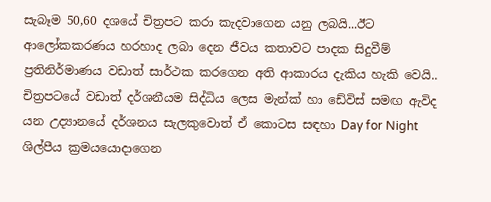සැබෑම 50,60 දශයේ චිත්‍රපට කරා කැදවාගෙන යනු ලබයි...ඊට ආලෝකකරණය හරහාද ලබා දෙන ජීවය කතාවට පාදක සිදුවීම් ප්‍රතිනිර්මාණය වඩාත් සාර්ථක කරගෙන අති ආකාරය දැකිය හැකි වෙයි.. චිත්‍රපටයේ වඩාත් දර්ශනීයම සිද්ධිය ලෙස මැන්ක් හා ඩේවිස් සමඟ ඇවිද යන උද්‍යානයේ දර්ශනය සැලකුවොත් ඒ කොටස සඳහා Day for Night ශිල්පීය ක්‍රමයයොදාගෙන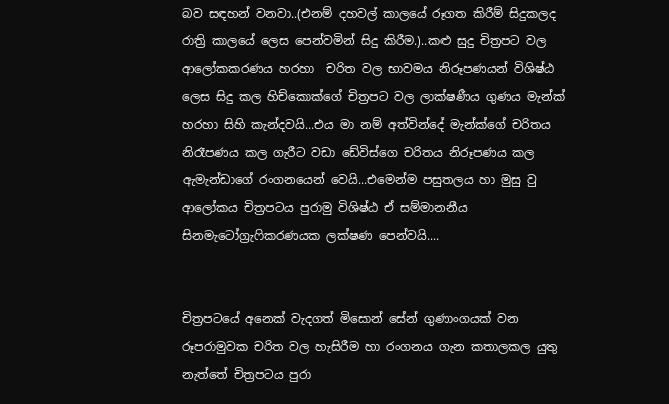බව සඳහන් වනවා..(එනම් දහවල් කාලයේ රූගත කිරීම් සිදුකලද රාත්‍රි කාලයේ ලෙස පෙන්වමින් සිදු කිරීම.)..කළු සුදු චිත්‍රපට වල ආලෝකකරණය හරහා  චරිත වල භාවමය නිරූපණයන් විශිෂ්ඨ ලෙස සිදු කල හිච්කොක්ගේ චිත්‍රපට වල ලාක්ෂණීය ගුණය මැන්ක් හරහා සිහි කැන්දවයි...එය මා නම් අත්වින්දේ මැන්ක්ගේ චරිතය නිරෑපණය කල ගැරීට වඩා ඩේවිස්ගෙ චරිතය නිරූපණය කල ඇමැන්ඩාගේ රංගනයෙන් වෙයි...එමෙන්ම පසුතලය හා මුසු වු ආලෝකය චිත්‍රපටය පුරාමු විශිෂ්ඨ ඒ සම්මානනීය  සිනමැටෝග්‍රැෆිකරණයක ලක්ෂණ පෙන්වයි....


චිත්‍රපටයේ අනෙක් වැදගත් මිසොන් සේන් ගුණාංගයක් වන රූපරාමුවක චරිත වල හැසිරීම හා රංගනය ගැන කතාලකල යුතු නැත්තේ චිත්‍රපටය පුරා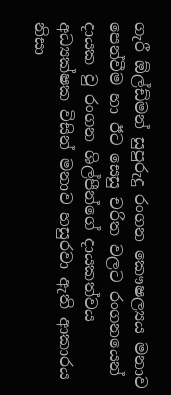ගැරී ඕල්ඩ්මන් සුපුරුදු රංගන කෞෂල්‍යය මනාව පෙන්වීම හා ඊට සෙසු චරිත වලට රංගනයෙන් දායක වු රංගන ශිල්පීන්ගේ දායකත්වය අධ්‍යක්ෂක විසින් මනාව හසුරවා ඇති ආකාරය නිසා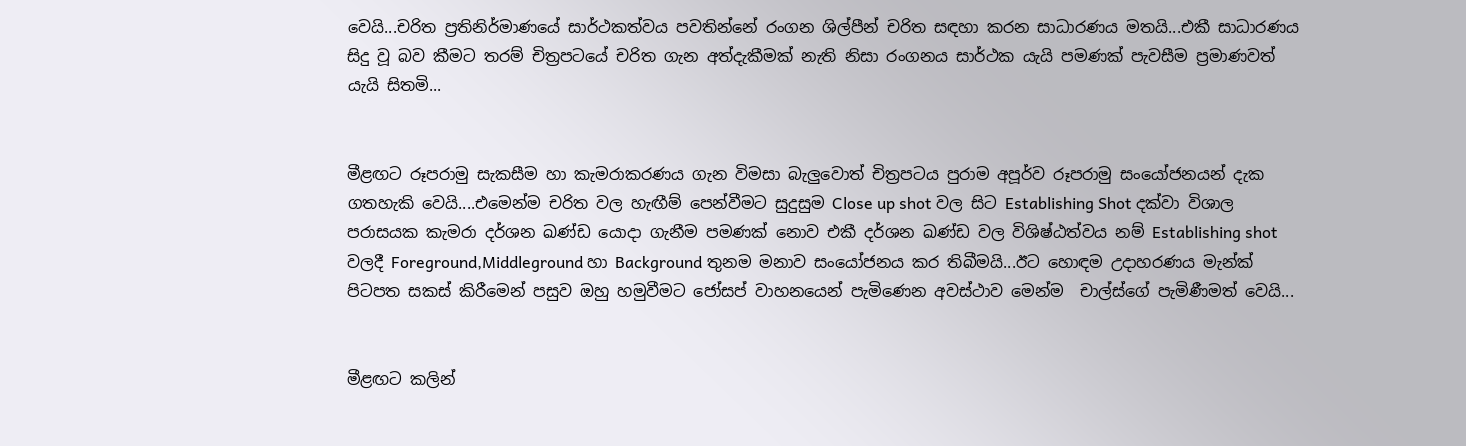වෙයි...චරිත ප්‍රතිනිර්මාණයේ සාර්ථකත්වය පවතින්නේ රංගන ශිල්පීන් චරිත සඳහා කරන සාධාරණය මතයි...එකී සාධාරණය සිදු වූ බව කීමට තරම් චිත්‍රපටයේ චරිත ගැන අත්දැකීමක් නැති නිසා රංගනය සාර්ථක යැයි පමණක් පැවසීම ප්‍රමාණවත් යැයි සිතමි...


මීළඟට රූපරාමු සැකසීම හා කැමරාකරණය ගැන විමසා බැලුවොත් චිත්‍රපටය පුරාම අපූර්ව රූපරාමු සංයෝජනයන් දැක ගතහැකි වෙයි....එමෙන්ම චරිත වල හැඟීම් පෙන්වීමට සුදුසුම Close up shot වල සිට Establishing Shot දක්වා විශාල පරාසයක කැමරා දර්ශන ඛණ්ඩ යොදා ගැනීම පමණක් නොව එකී දර්ශන ඛණ්ඩ වල විශිෂ්ඨත්වය නම් Establishing shot වලදී Foreground,Middleground හා Background තුනම මනාව සංයෝජනය කර තිබීමයි...ඊට හොඳම උදාහරණය මැන්ක් පිටපත සකස් කිරීමෙන් පසුව ඔහු හමුවීමට ජෝසප් වාහනයෙන් පැමිණෙන අවස්ථාව මෙන්ම  චාල්ස්ගේ පැමිණීමත් වෙයි...


මීළඟට කලින්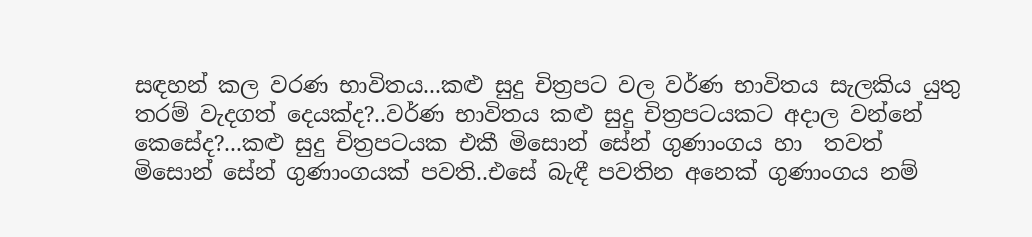සඳහන් කල වරණ භාවිතය...කළු සුදු චිත්‍රපට වල වර්ණ භාවිතය සැලකිය යුතු තරම් වැදගත් දෙයක්ද?..වර්ණ භාවිතය කළු සුදු චිත්‍රපටයකට අදාල වන්නේ කෙසේද?...කළු සුදු චිත්‍රපටයක එකී මිසොන් සේන් ගුණාංගය හා  තවත් මිසොන් සේන් ගුණාංගයක් පවති..එසේ බැඳී පවතින අනෙක් ගුණාංගය නම්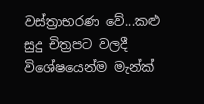වස්ත්‍රාභරණ වේ...කළු සුදු චිත්‍රපට වලදී විශේෂයෙන්ම මැන්ක්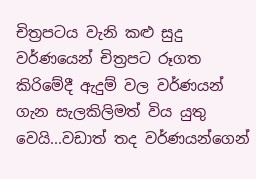චිත්‍රපටය වැනි කළු සුදු වර්ණයෙන් චිත්‍රපට රූගත කිරිමේදී ඇදුම් වල වර්ණයන් ගැන සැලකිලිමත් විය යුතු වෙයි...වඩාත් තද වර්ණයන්ගෙන්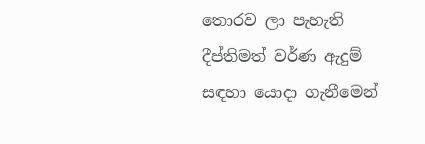තොරව ලා පැහැති දීප්තිමත් වර්ණ ඇදුම් සඳහා යොදා ගැනීමෙන්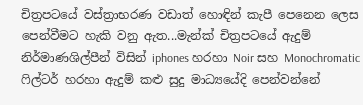චිත්‍රපටයේ වස්ත්‍රාභරණ වඩාත් හොඳින් කැපී පෙනෙන ලෙස පෙන්වීමට හැකි වනු ඇත...මැන්ක් චිත්‍රපටයේ ඇදුම් නිර්මාණශිල්පීන් විසින් iphones හරහා Noir සහ Monochromatic ෆිල්ටර් හරහා ඇදුම් කළු සුදු මාධ්‍යයේදි පෙන්වන්නේ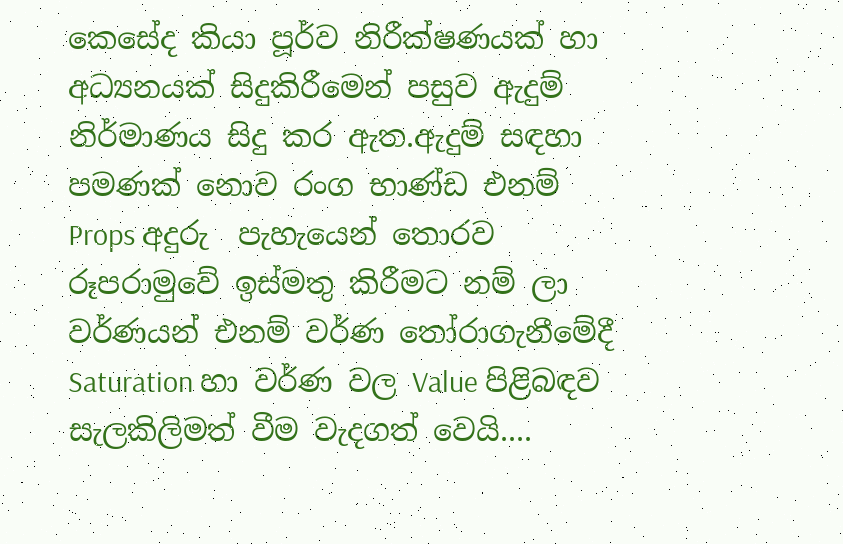කෙසේද කියා පූර්ව නිරීක්ෂණයක් හා අධ්‍යනයක් සිදුකිරීමෙන් පසුව ඇදුම් නිර්මාණය සිදු කර ඇත.ඇදුම් සඳහා පමණක් නොව රංග භාණ්ඩ එනම් Props අදුරු  පැහැයෙන් තොරව රූපරාමුවේ ඉස්මතු කිරීමට නම් ලා වර්ණයන් එනම් වර්ණ තෝරාගැනීමේදී Saturation හා වර්ණ වල Value පිළිබඳව සැලකිලිමත් වීම වැදගත් වෙයි....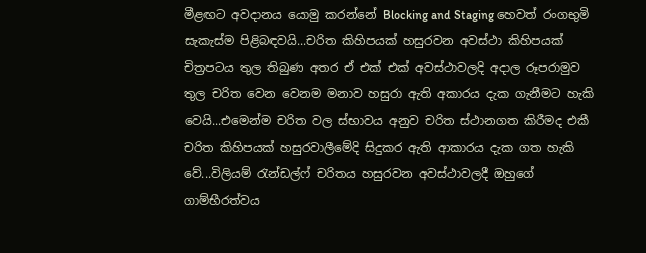මීළඟට අවදානය යොමු කරන්නේ Blocking and Staging හෙවත් රංගභුමි සැකැස්ම පිළිබඳවයි...චරිත කිහිපයක් හසුරවන අවස්ථා කිහිපයක් චිත්‍රපටය තුල තිබුණ අතර ඒ එක් එක් අවස්ථාවලදි අදාල රූපරාමුව තුල චරිත වෙන වෙනම මනාව හසුරා ඇති අකාරය දැක ගැනීමට හැකි වෙයි...එමෙන්ම චරිත වල ස්භාවය අනුව චරිත ස්ථානගත කිරීමද එකී චරිත කිහිපයක් හසුරවාලීමේදි සිදුකර ඇති ආකාරය දැක ගත හැකි වේ...විලියම් රැන්ඩල්ෆ් චරිතය හසුරවන අවස්ථාවලදී ඔහුගේ ගාම්භීරත්වය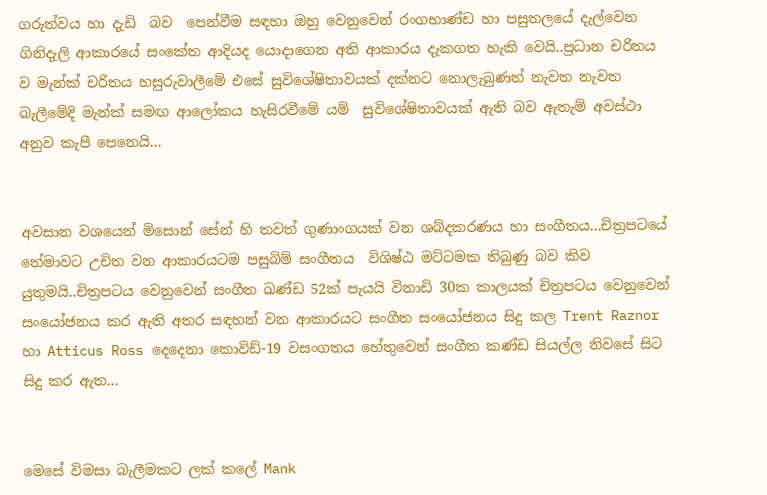ගරුත්වය හා දැඩි  බව  පෙන්වීම සඳහා ඔහු වෙනුවෙන් රංගභාණ්ඩ හා පසුතලයේ දැල්වෙන ගිනිදැලි ආකාරයේ සංකේත ආදියද යොදාගෙන අති ආකාරය දැකගත හැකි වෙයි..ප්‍රධාන චරිතය ව මැන්ක් චරිතය හසුරුවාලීමේ එසේ සුවිශේෂිතාවයක් දක්නට නොලැබුණත් නැවත නැවත බැලීමේදි මැන්ක් සමඟ ආලෝකය හැසිරවීමේ යම්  සුවිශේෂිතාවයක් ඇති බව ඇතැම් අවස්ථා අනුව කැපී පෙනෙයි...


අවසාන වශයෙන් මිසොන් සේන් හි තවත් ගුණාංගයක් වන ශබ්දකරණය හා සංගීතය...චිත්‍රපටයේ තේමාවට උචිත වන ආකාරයටම පසුබිම් සංගීතය  විශිෂ්ඨ මට්ටමක තිබුණු බව කිව යුතුමයි..චිත්‍රපටය වෙනුවෙන් සංගීත ඛණ්ඩ 52ක් පැයයි විනාඩි 30ක කාලයක් චිත්‍රපටය වෙනුවෙන් සංයෝජනය කර ඇති අතර සඳහන් වන ආකාරයට සංගීත සංයෝජනය සිදු කල Trent Raznor හා Atticus Ross දෙදෙනා කොවිඩ්-19 වසංගතය හේතුවෙන් සංගීත කණ්ඩ සියල්ල නිවසේ සිට සිදු කර ඇත...


මෙසේ විමසා බැලීමකට ලක් කලේ Mank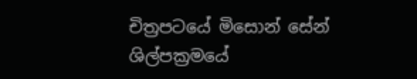චිත්‍රපටයේ මිසොන් සේන් ශිල්පක්‍රමයේ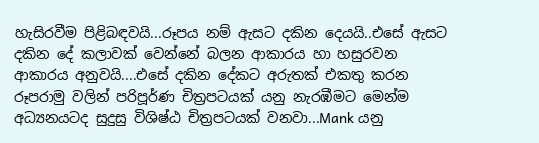හැසිරවීම පිළිබඳවයි...රූපය නම් ඇසට දකින දෙයයි..එසේ ඇසට දකින දේ කලාවක් වෙන්නේ බලන ආකාරය හා හසුරවන ආකාරය අනුවයි....එසේ දකින දේකට අරුතක් එකතු කරන රූපරාමු වලින් පරිපූර්ණ චිත්‍රපටයක් යනු නැරඹීමට මෙන්ම අධ්‍යනයටද සුදුසු විශිෂ්ඨ චිත්‍රපටයක් වනවා...Mank යනු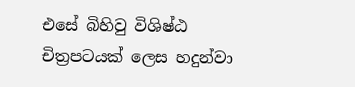එසේ බිහිවු විශිෂ්ඨ චිත්‍රපටයක් ලෙස හදුන්වා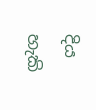දිය හැකි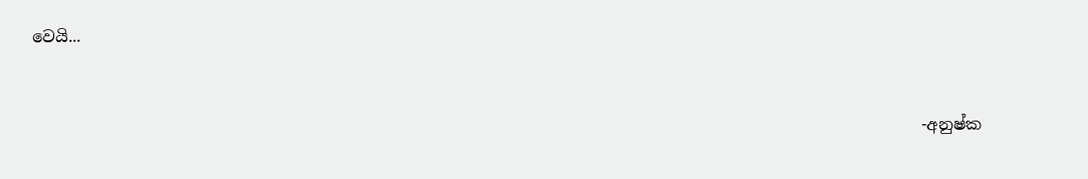වෙයි...


                                                                                                               -අනුෂ්ක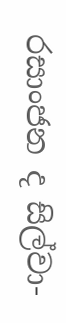රසාංජන ද සිල්වා-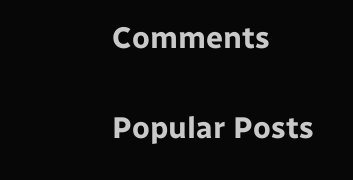Comments

Popular Posts